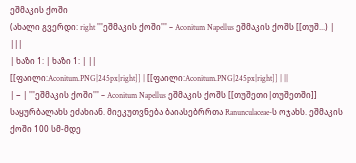ეშმაკის ქოში
(ახალი გვერდი: right '''ეშმაკის ქოში''' – Aconitum Napellus ეშმაკის ქოშს [[თუშ...) |
|||
| ხაზი 1: | ხაზი 1: | ||
[[ფაილი:Aconitum.PNG|245px|right]] | [[ფაილი:Aconitum.PNG|245px|right]] | ||
| − | '''ეშმაკის ქოში''' – Aconitum Napellus ეშმაკის ქოშს [[თუშეთი|თუშეთში]] საყურბალახს ეძახიან. მიეკუთვნება ბაიასებრრთა Ranunculaceae-ს ოჯახს. ეშმაკის ქოში 100 სმ-მდე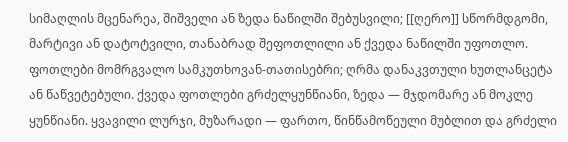სიმაღლის მცენარეა, შიშველი ან ზედა ნაწილში შებუსვილი; [[ღერო]] სწორმდგომი, მარტივი ან დატოტვილი, თანაბრად შეფოთლილი ან ქვედა ნაწილში უფოთლო. ფოთლები მომრგვალო სამკუთხოვან-თათისებრი; ღრმა დანაკვთული ხუთლანცეტა ან წაწვეტებული. ქვედა ფოთლები გრძელყუნწიანი, ზედა — მჯდომარე ან მოკლე ყუნწიანი. ყვავილი ლურჯი, მუზარადი — ფართო, წინწამოწეული მუბლით და გრძელი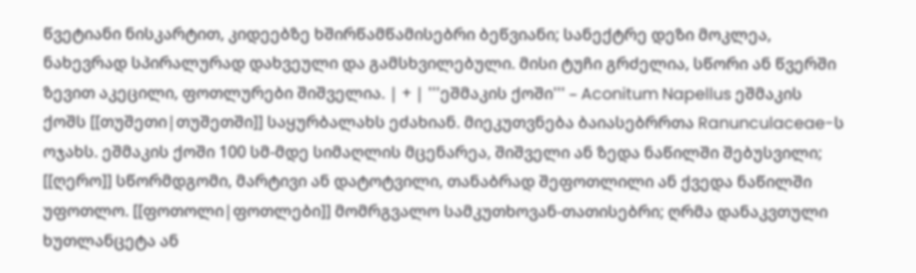წვეტიანი ნისკარტით, კიდეებზე ხშირწამწამისებრი ბეწვიანი; სანექტრე დეზი მოკლეა, ნახევრად სპირალურად დახვეული და გამსხვილებული. მისი ტუჩი გრძელია, სწორი ან წვერში ზევით აკეცილი, ფოთლურები შიშველია. | + | '''ეშმაკის ქოში''' – Aconitum Napellus ეშმაკის ქოშს [[თუშეთი|თუშეთში]] საყურბალახს ეძახიან. მიეკუთვნება ბაიასებრრთა Ranunculaceae-ს ოჯახს. ეშმაკის ქოში 100 სმ-მდე სიმაღლის მცენარეა, შიშველი ან ზედა ნაწილში შებუსვილი; [[ღერო]] სწორმდგომი, მარტივი ან დატოტვილი, თანაბრად შეფოთლილი ან ქვედა ნაწილში უფოთლო. [[ფოთოლი|ფოთლები]] მომრგვალო სამკუთხოვან-თათისებრი; ღრმა დანაკვთული ხუთლანცეტა ან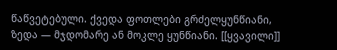წაწვეტებული. ქვედა ფოთლები გრძელყუნწიანი, ზედა — მჯდომარე ან მოკლე ყუნწიანი. [[ყვავილი]]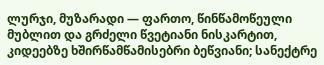ლურჯი, მუზარადი — ფართო, წინწამოწეული მუბლით და გრძელი წვეტიანი ნისკარტით, კიდეებზე ხშირწამწამისებრი ბეწვიანი; სანექტრე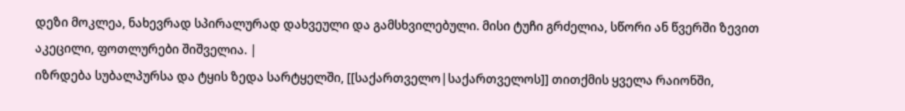დეზი მოკლეა, ნახევრად სპირალურად დახვეული და გამსხვილებული. მისი ტუჩი გრძელია, სწორი ან წვერში ზევით აკეცილი, ფოთლურები შიშველია. |
იზრდება სუბალპურსა და ტყის ზედა სარტყელში, [[საქართველო|საქართველოს]] თითქმის ყველა რაიონში,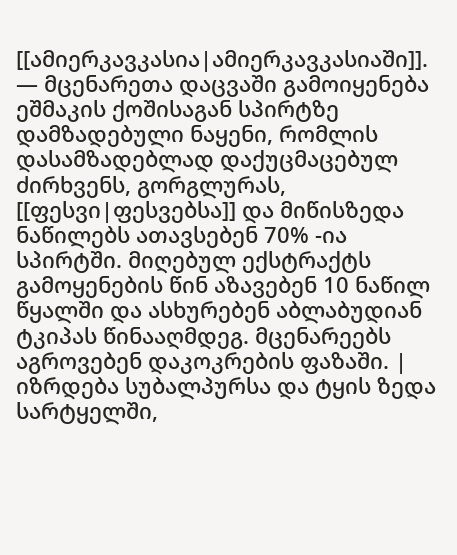[[ამიერკავკასია|ამიერკავკასიაში]]. — მცენარეთა დაცვაში გამოიყენება ეშმაკის ქოშისაგან სპირტზე დამზადებული ნაყენი, რომლის დასამზადებლად დაქუცმაცებულ ძირხვენს, გორგლურას, [[ფესვი|ფესვებსა]] და მიწისზედა ნაწილებს ათავსებენ 70% -ია სპირტში. მიღებულ ექსტრაქტს გამოყენების წინ აზავებენ 10 ნაწილ წყალში და ასხურებენ აბლაბუდიან ტკიპას წინააღმდეგ. მცენარეებს აგროვებენ დაკოკრების ფაზაში. | იზრდება სუბალპურსა და ტყის ზედა სარტყელში,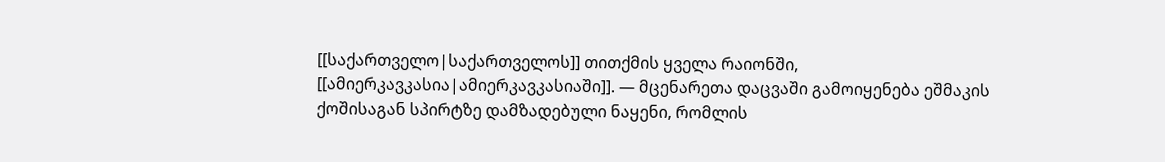[[საქართველო|საქართველოს]] თითქმის ყველა რაიონში, [[ამიერკავკასია|ამიერკავკასიაში]]. — მცენარეთა დაცვაში გამოიყენება ეშმაკის ქოშისაგან სპირტზე დამზადებული ნაყენი, რომლის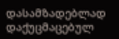დასამზადებლად დაქუცმაცებულ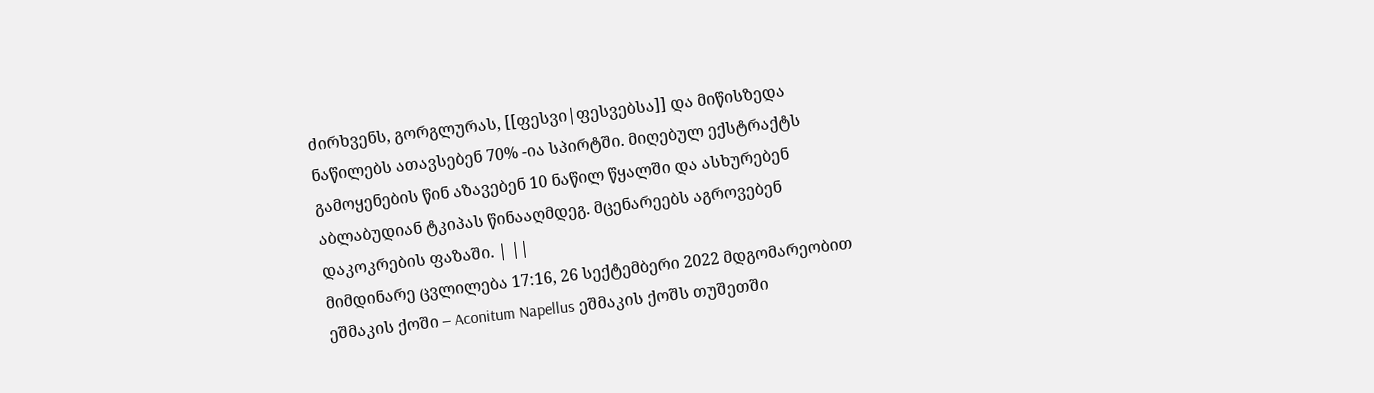ძირხვენს, გორგლურას, [[ფესვი|ფესვებსა]] და მიწისზედა ნაწილებს ათავსებენ 70% -ია სპირტში. მიღებულ ექსტრაქტს გამოყენების წინ აზავებენ 10 ნაწილ წყალში და ასხურებენ აბლაბუდიან ტკიპას წინააღმდეგ. მცენარეებს აგროვებენ დაკოკრების ფაზაში. | ||
მიმდინარე ცვლილება 17:16, 26 სექტემბერი 2022 მდგომარეობით
ეშმაკის ქოში – Aconitum Napellus ეშმაკის ქოშს თუშეთში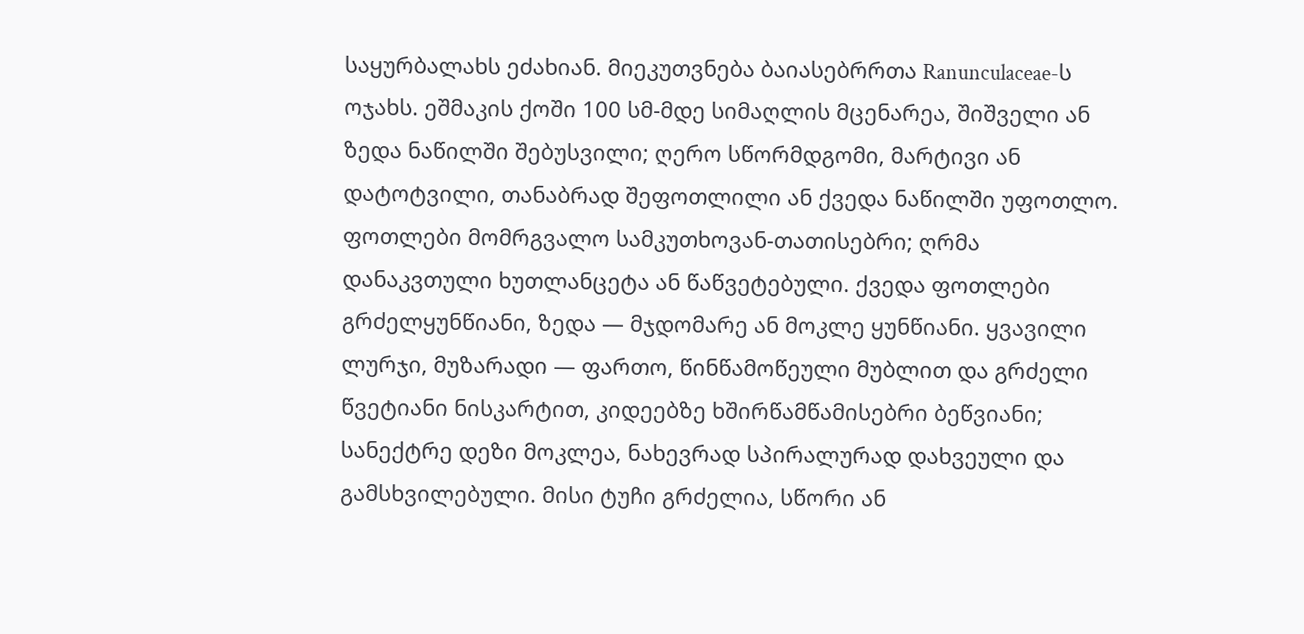საყურბალახს ეძახიან. მიეკუთვნება ბაიასებრრთა Ranunculaceae-ს ოჯახს. ეშმაკის ქოში 100 სმ-მდე სიმაღლის მცენარეა, შიშველი ან ზედა ნაწილში შებუსვილი; ღერო სწორმდგომი, მარტივი ან დატოტვილი, თანაბრად შეფოთლილი ან ქვედა ნაწილში უფოთლო. ფოთლები მომრგვალო სამკუთხოვან-თათისებრი; ღრმა დანაკვთული ხუთლანცეტა ან წაწვეტებული. ქვედა ფოთლები გრძელყუნწიანი, ზედა — მჯდომარე ან მოკლე ყუნწიანი. ყვავილი ლურჯი, მუზარადი — ფართო, წინწამოწეული მუბლით და გრძელი წვეტიანი ნისკარტით, კიდეებზე ხშირწამწამისებრი ბეწვიანი; სანექტრე დეზი მოკლეა, ნახევრად სპირალურად დახვეული და გამსხვილებული. მისი ტუჩი გრძელია, სწორი ან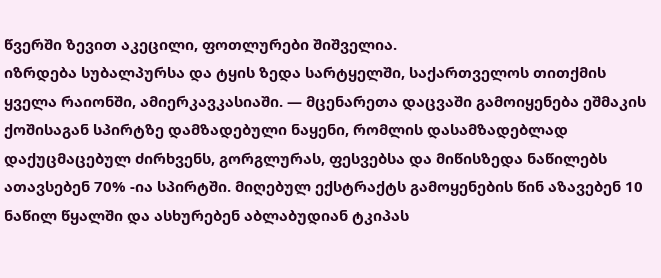წვერში ზევით აკეცილი, ფოთლურები შიშველია.
იზრდება სუბალპურსა და ტყის ზედა სარტყელში, საქართველოს თითქმის ყველა რაიონში, ამიერკავკასიაში. — მცენარეთა დაცვაში გამოიყენება ეშმაკის ქოშისაგან სპირტზე დამზადებული ნაყენი, რომლის დასამზადებლად დაქუცმაცებულ ძირხვენს, გორგლურას, ფესვებსა და მიწისზედა ნაწილებს ათავსებენ 70% -ია სპირტში. მიღებულ ექსტრაქტს გამოყენების წინ აზავებენ 10 ნაწილ წყალში და ასხურებენ აბლაბუდიან ტკიპას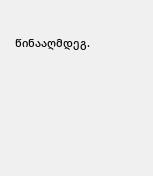წინააღმდეგ.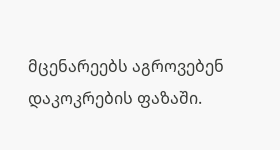მცენარეებს აგროვებენ დაკოკრების ფაზაში.